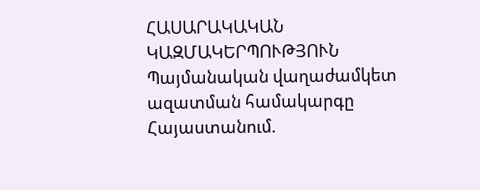ՀԱՍԱՐԱԿԱԿԱՆ ԿԱԶՄԱԿԵՐՊՈՒԹՅՈՒՆ
Պայմանական վաղաժամկետ ազատման համակարգը Հայաստանում.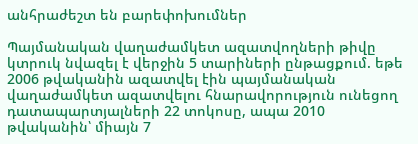անհրաժեշտ են բարեփոխումներ

Պայմանական վաղաժամկետ ազատվողների թիվը կտրուկ նվազել է վերջին 5 տարիների ընթացքում. եթե 2006 թվականին ազատվել էին պայմանական վաղաժամկետ ազատվելու հնարավորություն ունեցող դատապարտյալների 22 տոկոսը, ապա 2010 թվականին՝ միայն 7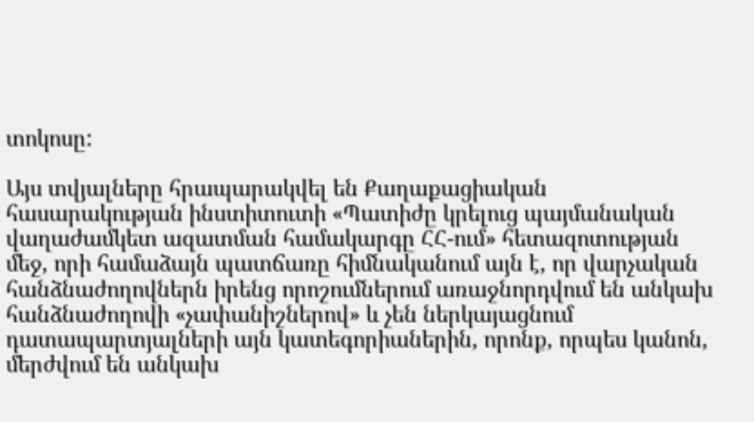տոկոսը:

Այս տվյալները հրապարակվել են Քաղաքացիական հասարակության ինստիտուտի «Պատիժը կրելուց պայմանական վաղաժամկետ ազատման համակարգը ՀՀ-ում» հետազոտության մեջ, որի համաձայն պատճառը հիմնականում այն է, որ վարչական հանձնաժողովներն իրենց որոշումներում առաջնորդվում են անկախ հանձնաժողովի «չափանիշներով» և չեն ներկայացնում դատապարտյալների այն կատեգորիաներին, որոնք, որպես կանոն, մերժվում են անկախ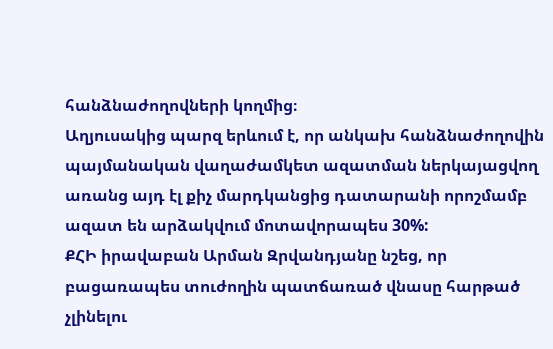հանձնաժողովների կողմից։
Աղյուսակից պարզ երևում է, որ անկախ հանձնաժողովին պայմանական վաղաժամկետ ազատման ներկայացվող առանց այդ էլ քիչ մարդկանցից դատարանի որոշմամբ ազատ են արձակվում մոտավորապես 30%:
ՔՀԻ իրավաբան Արման Զրվանդյանը նշեց, որ բացառապես տուժողին պատճառած վնասը հարթած չլինելու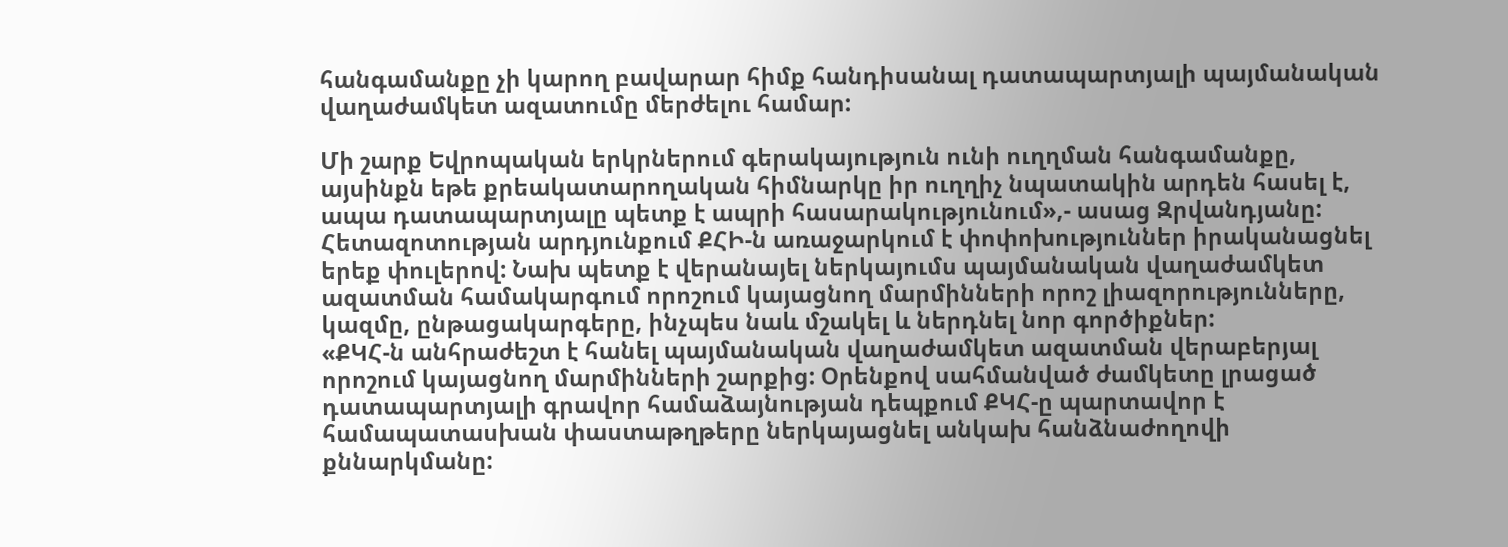հանգամանքը չի կարող բավարար հիմք հանդիսանալ դատապարտյալի պայմանական վաղաժամկետ ազատումը մերժելու համար:

Մի շարք Եվրոպական երկրներում գերակայություն ունի ուղղման հանգամանքը, այսինքն եթե քրեակատարողական հիմնարկը իր ուղղիչ նպատակին արդեն հասել է, ապա դատապարտյալը պետք է ապրի հասարակությունում»,- ասաց Զրվանդյանը:
Հետազոտության արդյունքում ՔՀԻ-ն առաջարկում է փոփոխություններ իրականացնել երեք փուլերով: Նախ պետք է վերանայել ներկայումս պայմանական վաղաժամկետ ազատման համակարգում որոշում կայացնող մարմինների որոշ լիազորությունները, կազմը, ընթացակարգերը, ինչպես նաև մշակել և ներդնել նոր գործիքներ:
«ՔԿՀ-ն անհրաժեշտ է հանել պայմանական վաղաժամկետ ազատման վերաբերյալ որոշում կայացնող մարմինների շարքից: Օրենքով սահմանված ժամկետը լրացած դատապարտյալի գրավոր համաձայնության դեպքում ՔԿՀ-ը պարտավոր է համապատասխան փաստաթղթերը ներկայացնել անկախ հանձնաժողովի քննարկմանը: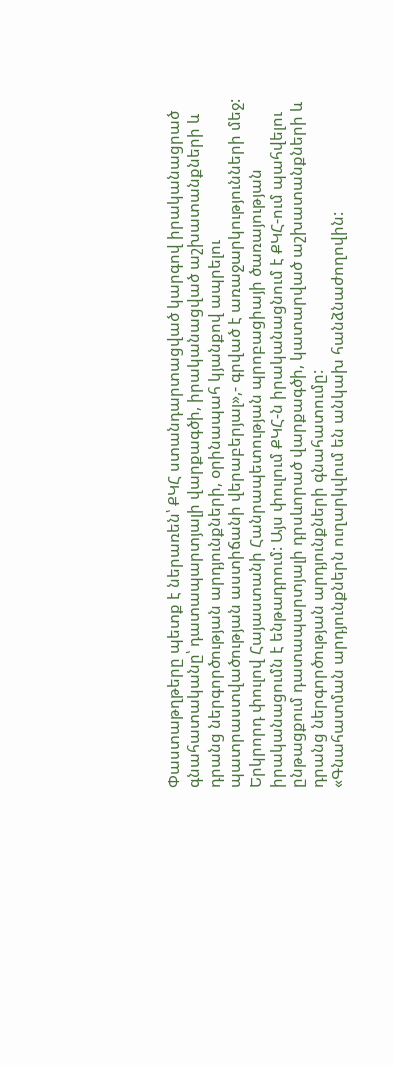Փաստաթղթերը պետք է ներառեն՝ ՔԿՀ ստանդարտացված կարգով իրականացրած գնահատականը՝ դատապարտյալի վարքագծի, իրականացված աշխատանքների և դրանց ներգործության արդյունքների, օրինապահ կյանքով ապրելու պատրաստվածության աստիճանի վերաբերյալ»,- գրված է առաջարկությունների մեջ:
Երկրորդ փուլով Հայաստանի Հանրապետության պրոբացիայի ծառայության իրականացումն է ենթադրում: Այս փուլում ՔԿՀ-ն իրականացնում է ՔԿՀ-ում պահվելու ընթացքում դատապարտյալի դրսևորած վարքագծի, կատարված աշխատանքների և դրանց ներգործության արդյունքների գնահատումը:
«Գնահատման արդյունքներն ուղարկվում են անկախ հանձնաժողովին: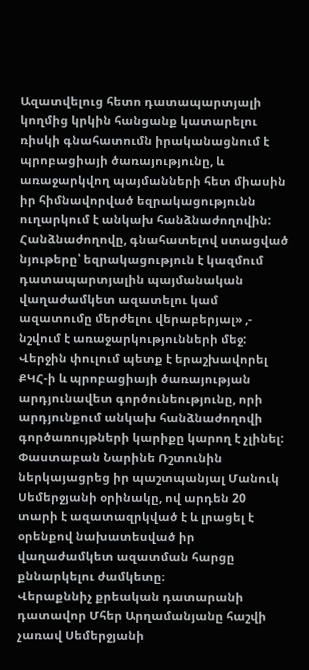Ազատվելուց հետո դատապարտյալի կողմից կրկին հանցանք կատարելու ռիսկի գնահատումն իրականացնում է պրոբացիայի ծառայությունը, և առաջարկվող պայմանների հետ միասին իր հիմնավորված եզրակացությունն ուղարկում է անկախ հանձնաժողովին: Հանձնաժողովը, գնահատելով ստացված նյութերը՝ եզրակացություն է կազմում դատապարտյալին պայմանական վաղաժամկետ ազատելու կամ ազատումը մերժելու վերաբերյալ» ,- նշվում է առաջարկությունների մեջ:
Վերջին փուլում պետք է երաշխավորել ՔԿՀ-ի և պրոբացիայի ծառայության արդյունավետ գործունեությունը, որի արդյունքում անկախ հանձնաժողովի գործառույթների կարիքը կարող է չլինել:
Փաստաբան Նարինե Ռշտունին ներկայացրեց իր պաշտպանյալ Մանուկ Սեմերջյանի օրինակը, ով արդեն 20 տարի է ազատազրկված է և լրացել է օրենքով նախատեսված իր վաղաժամկետ ազատման հարցը քննարկելու ժամկետը։
Վերաքննիչ քրեական դատարանի դատավոր Մհեր Արղամանյանը հաշվի չառավ Սեմերջյանի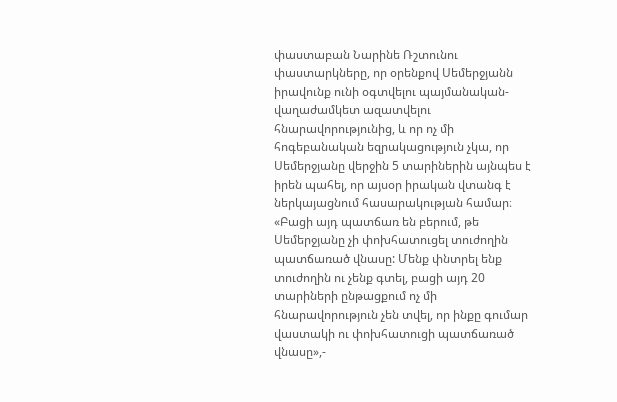փաստաբան Նարինե Ռշտունու փաստարկները, որ օրենքով Սեմերջյանն իրավունք ունի օգտվելու պայմանական-վաղաժամկետ ազատվելու հնարավորությունից, և որ ոչ մի հոգեբանական եզրակացություն չկա, որ Սեմերջյանը վերջին 5 տարիներին այնպես է իրեն պահել, որ այսօր իրական վտանգ է ներկայացնում հասարակության համար։
«Բացի այդ պատճառ են բերում, թե Սեմերջյանը չի փոխհատուցել տուժողին պատճառած վնասը: Մենք փնտրել ենք տուժողին ու չենք գտել, բացի այդ 20 տարիների ընթացքում ոչ մի հնարավորություն չեն տվել, որ ինքը գումար վաստակի ու փոխհատուցի պատճառած վնասը»,-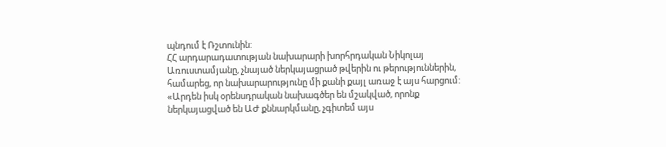պնդում է Ռշտունին:
ՀՀ արդարադատության նախարարի խորհրդական Նիկոլայ Առուստամյանը, չնայած ներկայացրած թվերին ու թերություններին, համարեց, որ նախարարությունը մի քանի քայլ առաջ է այս հարցում:
«Արդեն իսկ օրենսդրական նախագծեր են մշակված, որոնք ներկայացված են ԱԺ քննարկմանը, չգիտեմ այս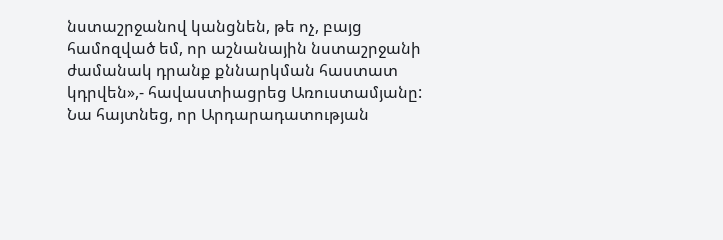նստաշրջանով կանցնեն, թե ոչ, բայց համոզված եմ, որ աշնանային նստաշրջանի ժամանակ դրանք քննարկման հաստատ կդրվեն»,- հավաստիացրեց Առուստամյանը: Նա հայտնեց, որ Արդարադատության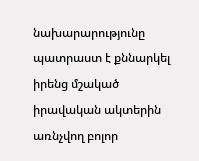նախարարությունը պատրաստ է քննարկել իրենց մշակած իրավական ակտերին առնչվող բոլոր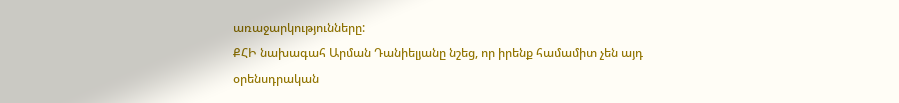առաջարկությունները:
ՔՀԻ նախագահ Արման Դանիելյանը նշեց, որ իրենք համամիտ չեն այդ օրենսդրական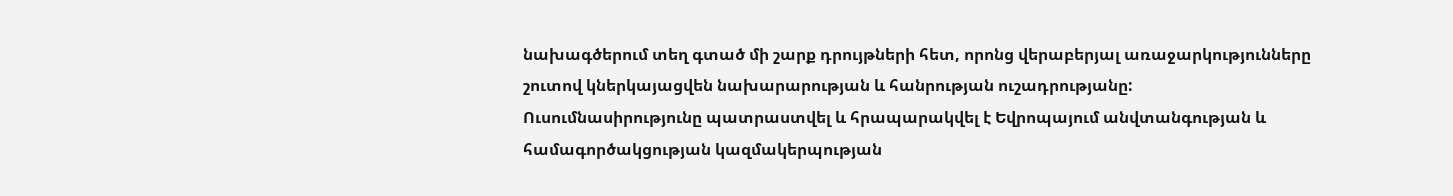նախագծերում տեղ գտած մի շարք դրույթների հետ, որոնց վերաբերյալ առաջարկությունները շուտով կներկայացվեն նախարարության և հանրության ուշադրությանը:
Ուսումնասիրությունը պատրաստվել և հրապարակվել է Եվրոպայում անվտանգության և համագործակցության կազմակերպության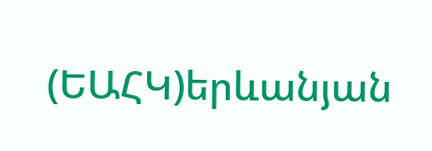(ԵԱՀԿ)երևանյան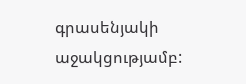գրասենյակի աջակցությամբ: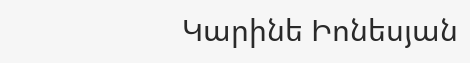Կարինե Իոնեսյան